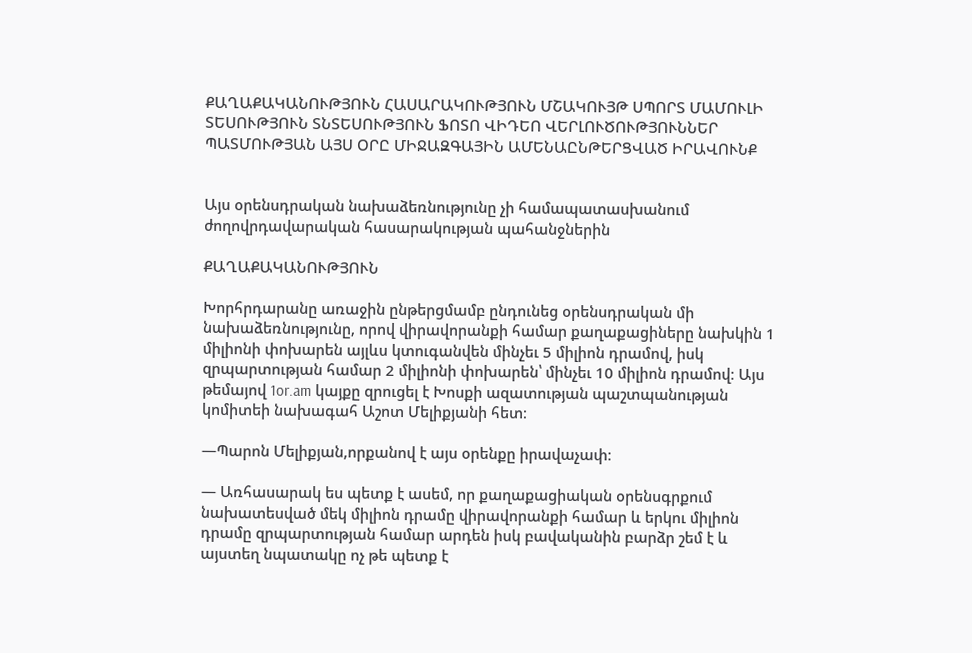ՔԱՂԱՔԱԿԱՆՈՒԹՅՈՒՆ ՀԱՍԱՐԱԿՈՒԹՅՈՒՆ ՄՇԱԿՈՒՅԹ ՍՊՈՐՏ ՄԱՄՈՒԼԻ ՏԵՍՈՒԹՅՈՒՆ ՏՆՏԵՍՈՒԹՅՈՒՆ ՖՈՏՈ ՎԻԴԵՈ ՎԵՐԼՈՒԾՈՒԹՅՈՒՆՆԵՐ ՊԱՏՄՈՒԹՅԱՆ ԱՅՍ ՕՐԸ ՄԻՋԱԶԳԱՅԻՆ ԱՄԵՆԱԸՆԹԵՐՑՎԱԾ ԻՐԱՎՈՒՆՔ


Այս օրենսդրական նախաձեռնությունը չի համապատասխանում ժողովրդավարական հասարակության պահանջներին

ՔԱՂԱՔԱԿԱՆՈՒԹՅՈՒՆ

Խորհրդարանը առաջին ընթերցմամբ ընդունեց օրենսդրական մի նախաձեռնությունը, որով վիրավորանքի համար քաղաքացիները նախկին 1 միլիոնի փոխարեն այլևս կտուգանվեն մինչեւ 5 միլիոն դրամով, իսկ զրպարտության համար 2 միլիոնի փոխարեն՝ մինչեւ 10 միլիոն դրամով։ Այս թեմայով 1or.am կայքը զրուցել է Խոսքի ազատության պաշտպանության կոմիտեի նախագահ Աշոտ Մելիքյանի հետ։

—Պարոն Մելիքյան,որքանով է այս օրենքը իրավաչափ։

— Առհասարակ ես պետք է ասեմ, որ քաղաքացիական օրենսգրքում նախատեսված մեկ միլիոն դրամը վիրավորանքի համար և երկու միլիոն դրամը զրպարտության համար արդեն իսկ բավականին բարձր շեմ է և այստեղ նպատակը ոչ թե պետք է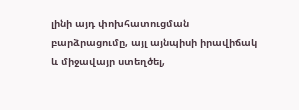լինի այդ փոխհատուցման բարձրացումը, այլ այնպիսի իրավիճակ և միջավայր ստեղծել,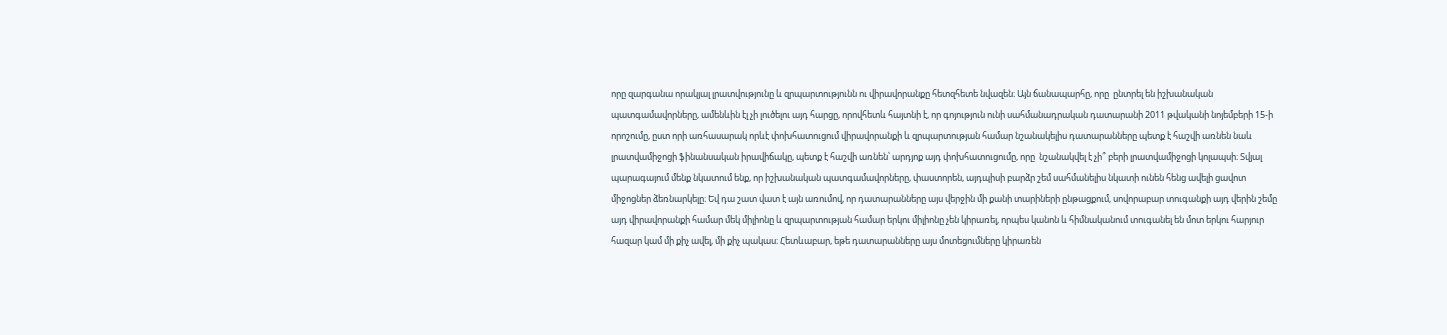որը զարգանա որակյալ լրատվությունը և զրպարտությունն ու վիրավորանքը հետզհետե նվազեն։ Այն ճանապարհը, որը  ընտրել են իշխանական պատգամավորները, ամենևին էլ չի լուծելու այդ հարցը, որովհետև հայտնի է, որ գոյություն ունի սահմանադրական դատարանի 2011 թվականի նոյեմբերի 15-ի որոշումը, ըստ որի առհասարակ որևէ փոխհատուցում վիրավորանքի և զրպարտության համար նշանակելիս դատարանները պետք է հաշվի առնեն նաև լրատվամիջոցի ֆինանսական իրավիճակը, պետք է հաշվի առնեն՝ արդյոք այդ փոխհատուցումը, որը  նշանակվել է չի՞ բերի լրատվամիջոցի կոլապսի։ Տվյալ պարագայում մենք նկատում ենք, որ իշխանական պատգամավորները, փաստորեն, այդպիսի բարձր շեմ սահմանելիս նկատի ունեն հենց ավելի ցավոտ միջոցներ ձեռնարկելը։ Եվ դա շատ վատ է այն առումով, որ դատարանները այս վերջին մի քանի տարիների ընթացքում, սովորաբար տուգանքի այդ վերին շեմը այդ վիրավորանքի համար մեկ միլիոնը և զրպարտության համար երկու միլիոնը չեն կիրառել, որպես կանոն և հիմնականում տուգանել են մոտ երկու հարյուր հազար կամ մի քիչ ավել, մի քիչ պակաս։ Հետևաբար, եթե դատարանները այս մոտեցումները կիրառեն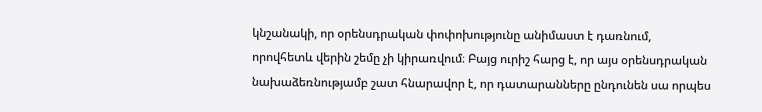կնշանակի, որ օրենսդրական փոփոխությունը անիմաստ է դառնում, որովհետև վերին շեմը չի կիրառվում։ Բայց ուրիշ հարց է, որ այս օրենսդրական նախաձեռնությամբ շատ հնարավոր է, որ դատարանները ընդունեն սա որպես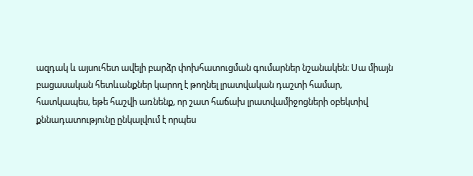ազդակ և այսուհետ ավելի բարձր փոխհատուցման գումարներ նշանակեն։ Սա միայն բացասական հետևանքներ կարող է թողնել լրատվական դաշտի համար, հատկապես, եթե հաշվի առնենք, որ շատ հաճախ լրատվամիջոցների օբեկտիվ քննադատությունը ընկալվում է որպես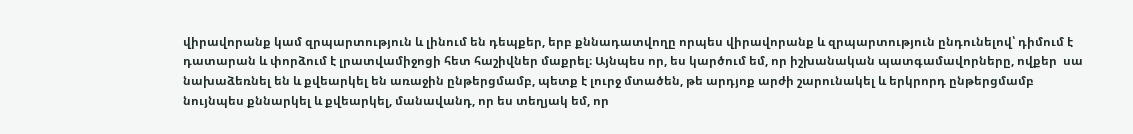վիրավորանք կամ զրպարտություն և լինում են դեպքեր, երբ քննադատվողը որպես վիրավորանք և զրպարտություն ընդունելով՝ դիմում է դատարան և փորձում է լրատվամիջոցի հետ հաշիվներ մաքրել։ Այնպես որ, ես կարծում եմ, որ իշխանական պատգամավորները, ովքեր  սա նախաձեռնել են և քվեարկել են առաջին ընթերցմամբ, պետք է լուրջ մտածեն, թե արդյոք արժի շարունակել և երկրորդ ընթերցմամբ նույնպես քննարկել և քվեարկել, մանավանդ, որ ես տեղյակ եմ, որ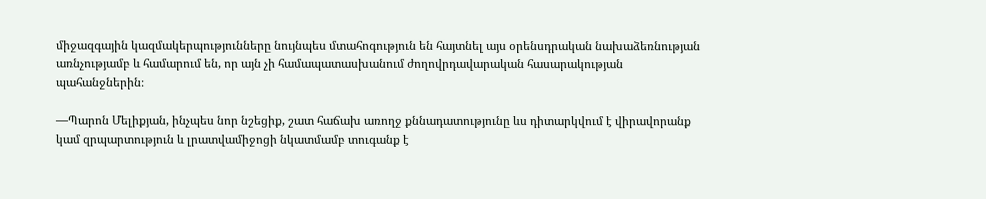միջազգային կազմակերպությունները նույնպես մտահոգություն են հայտնել այս օրենսդրական նախաձեռնության առնչությամբ և համարում են, որ այն չի համապատասխանում ժողովրդավարական հասարակության պահանջներին։

—Պարոն Մելիքյան, ինչպես նոր նշեցիք, շատ հաճախ առողջ քննադատությունը ևս դիտարկվում է վիրավորանք կամ զրպարտություն և լրատվամիջոցի նկատմամբ տուգանք է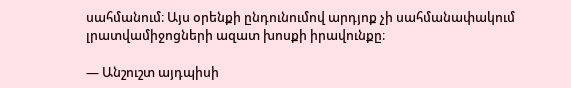սահմանում։ Այս օրենքի ընդունումով արդյոք չի սահմանափակում լրատվամիջոցների ազատ խոսքի իրավունքը։

— Անշուշտ այդպիսի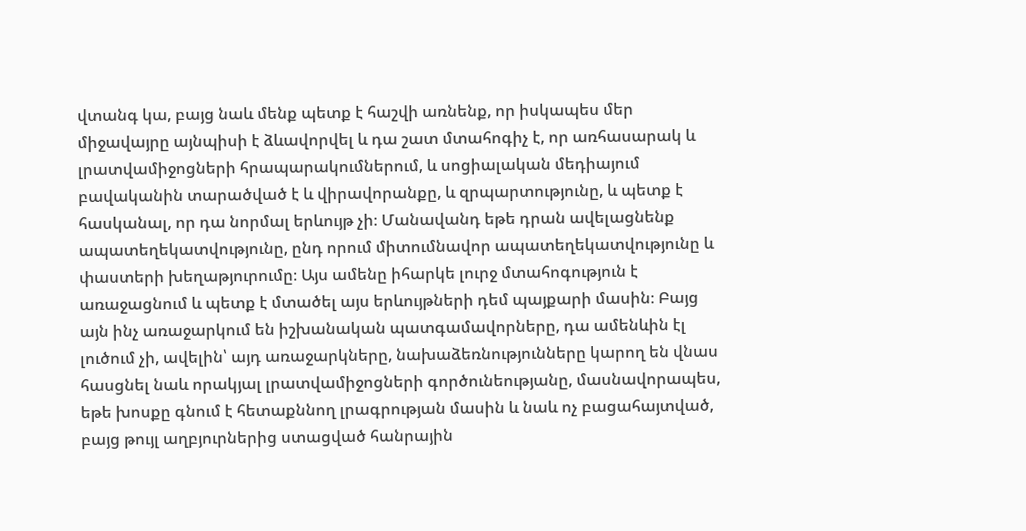վտանգ կա, բայց նաև մենք պետք է հաշվի առնենք, որ իսկապես մեր միջավայրը այնպիսի է ձևավորվել և դա շատ մտահոգիչ է, որ առհասարակ և լրատվամիջոցների հրապարակումներում, և սոցիալական մեդիայում բավականին տարածված է և վիրավորանքը, և զրպարտությունը, և պետք է հասկանալ, որ դա նորմալ երևույթ չի։ Մանավանդ եթե դրան ավելացնենք ապատեղեկատվությունը, ընդ որում միտումնավոր ապատեղեկատվությունը և փաստերի խեղաթյուրումը։ Այս ամենը իհարկե լուրջ մտահոգություն է առաջացնում և պետք է մտածել այս երևույթների դեմ պայքարի մասին։ Բայց այն ինչ առաջարկում են իշխանական պատգամավորները, դա ամենևին էլ լուծում չի, ավելին՝ այդ առաջարկները, նախաձեռնությունները կարող են վնաս հասցնել նաև որակյալ լրատվամիջոցների գործունեությանը, մասնավորապես, եթե խոսքը գնում է հետաքննող լրագրության մասին և նաև ոչ բացահայտված, բայց թույլ աղբյուրներից ստացված հանրային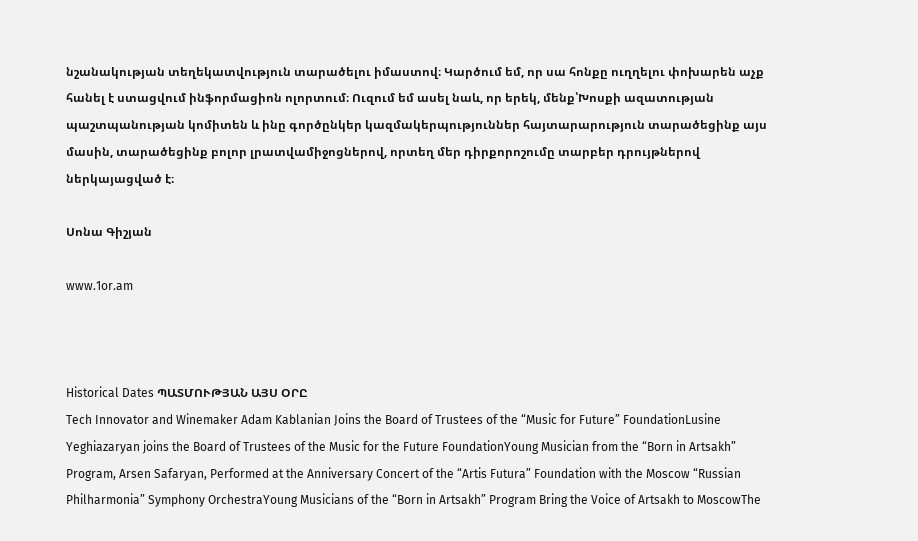նշանակության տեղեկատվություն տարածելու իմաստով։ Կարծում եմ, որ սա հոնքը ուղղելու փոխարեն աչք հանել է ստացվում ինֆորմացիոն ոլորտում։ Ուզում եմ ասել նաև, որ երեկ, մենք՝Խոսքի ազատության պաշտպանության կոմիտեն և ինը գործընկեր կազմակերպություններ հայտարարություն տարածեցինք այս մասին, տարածեցինք բոլոր լրատվամիջոցներով, որտեղ մեր դիրքորոշումը տարբեր դրույթներով ներկայացված է։

Սոնա Գիշյան

www.1or.am



Historical Dates ՊԱՏՄՈՒԹՅԱՆ ԱՅՍ ՕՐԸ
Tech Innovator and Winemaker Adam Kablanian Joins the Board of Trustees of the “Music for Future” FoundationLusine Yeghiazaryan joins the Board of Trustees of the Music for the Future FoundationYoung Musician from the “Born in Artsakh” Program, Arsen Safaryan, Performed at the Anniversary Concert of the “Artis Futura” Foundation with the Moscow “Russian Philharmonia” Symphony OrchestraYoung Musicians of the “Born in Artsakh” Program Bring the Voice of Artsakh to MoscowThe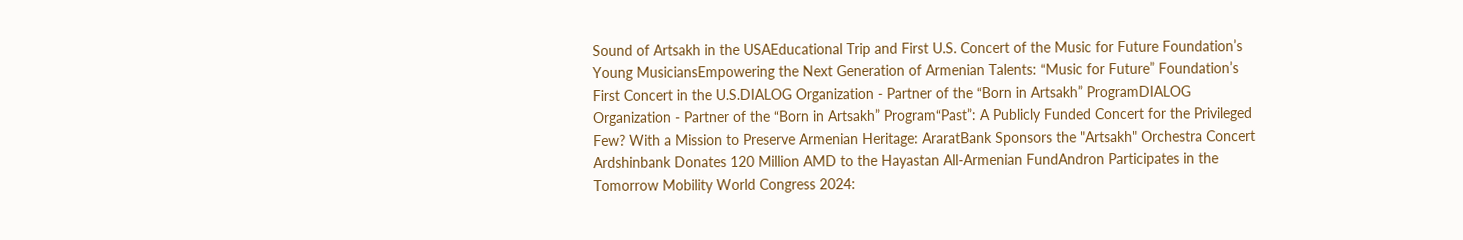Sound of Artsakh in the USAEducational Trip and First U.S. Concert of the Music for Future Foundation’s Young MusiciansEmpowering the Next Generation of Armenian Talents: “Music for Future” Foundation’s First Concert in the U.S.DIALOG Organization - Partner of the “Born in Artsakh” ProgramDIALOG Organization - Partner of the “Born in Artsakh” Program“Past”: A Publicly Funded Concert for the Privileged Few? With a Mission to Preserve Armenian Heritage: AraratBank Sponsors the "Artsakh" Orchestra Concert Ardshinbank Donates 120 Million AMD to the Hayastan All-Armenian FundAndron Participates in the Tomorrow Mobility World Congress 2024: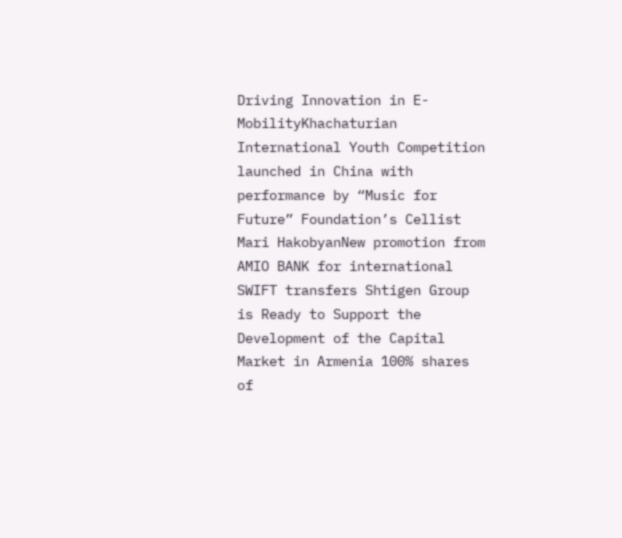Driving Innovation in E-MobilityKhachaturian International Youth Competition launched in China with performance by “Music for Future” Foundation’s Cellist Mari HakobyanNew promotion from AMIO BANK for international SWIFT transfers Shtigen Group is Ready to Support the Development of the Capital Market in Armenia 100% shares of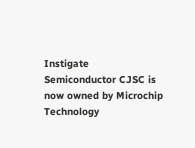Instigate Semiconductor CJSC is now owned by Microchip Technology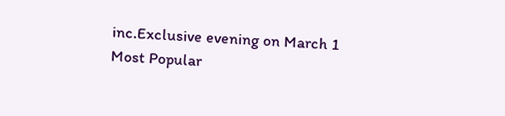inc.Exclusive evening on March 1
Most Popular